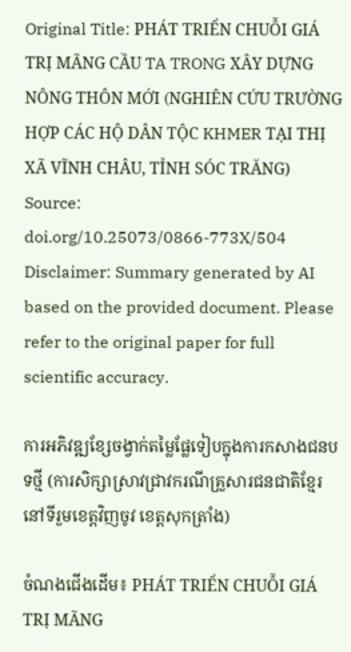Original Title: PHÁT TRIỂN CHUỖI GIÁ TRỊ MÃNG CẦU TA TRONG XÂY DỰNG NÔNG THÔN MỚI (NGHIÊN CỨU TRƯỜNG HỢP CÁC HỘ DÂN TỘC KHMER TẠI THỊ XÃ VĨNH CHÂU, TỈNH SÓC TRĂNG)
Source: doi.org/10.25073/0866-773X/504
Disclaimer: Summary generated by AI based on the provided document. Please refer to the original paper for full scientific accuracy.

ការអភិវឌ្ឍខ្សែចង្វាក់តម្លៃផ្លែទៀបក្នុងការកសាងជនបទថ្មី (ការសិក្សាស្រាវជ្រាវករណីគ្រួសារជនជាតិខ្មែរនៅទីរួមខេត្តវិញចូវ ខេត្តសុកត្រាំង)

ចំណងជើងដើម៖ PHÁT TRIỂN CHUỖI GIÁ TRỊ MÃNG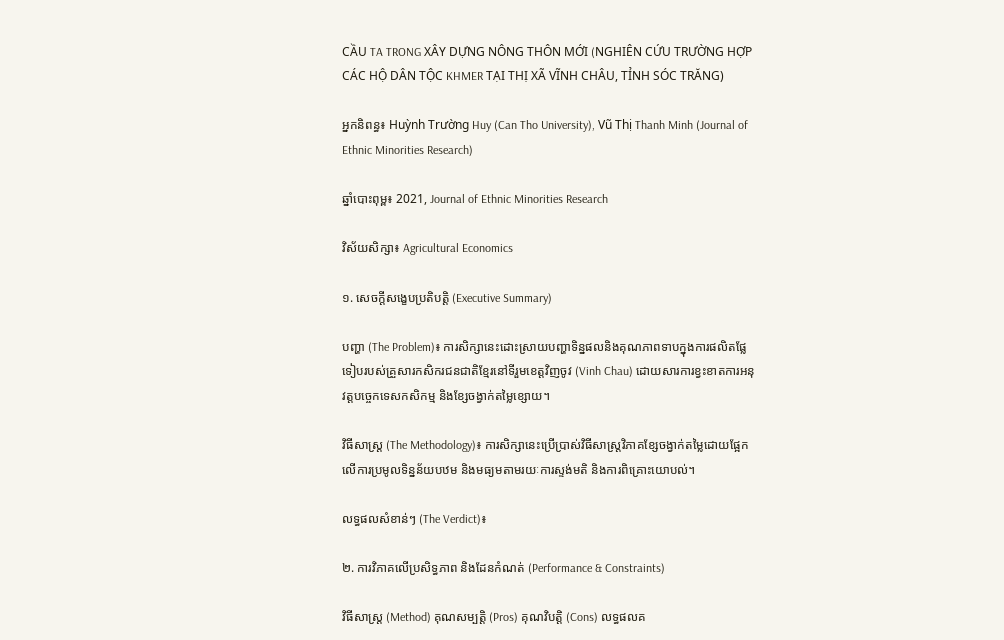CẦU TA TRONG XÂY DỰNG NÔNG THÔN MỚI (NGHIÊN CỨU TRƯỜNG HỢP CÁC HỘ DÂN TỘC KHMER TẠI THỊ XÃ VĨNH CHÂU, TỈNH SÓC TRĂNG)

អ្នកនិពន្ធ៖ Huỳnh Trường Huy (Can Tho University), Vũ Thị Thanh Minh (Journal of Ethnic Minorities Research)

ឆ្នាំបោះពុម្ព៖ 2021, Journal of Ethnic Minorities Research

វិស័យសិក្សា៖ Agricultural Economics

១. សេចក្តីសង្ខេបប្រតិបត្តិ (Executive Summary)

បញ្ហា (The Problem)៖ ការសិក្សានេះដោះស្រាយបញ្ហាទិន្នផលនិងគុណភាពទាបក្នុងការផលិតផ្លែទៀបរបស់គ្រួសារកសិករជនជាតិខ្មែរនៅទីរួមខេត្តវិញចូវ (Vinh Chau) ដោយសារការខ្វះខាតការអនុវត្តបច្ចេកទេសកសិកម្ម និងខ្សែចង្វាក់តម្លៃខ្សោយ។

វិធីសាស្ត្រ (The Methodology)៖ ការសិក្សានេះប្រើប្រាស់វិធីសាស្ត្រវិភាគខ្សែចង្វាក់តម្លៃដោយផ្អែកលើការប្រមូលទិន្នន័យបឋម និងមធ្យមតាមរយៈការស្ទង់មតិ និងការពិគ្រោះយោបល់។

លទ្ធផលសំខាន់ៗ (The Verdict)៖

២. ការវិភាគលើប្រសិទ្ធភាព និងដែនកំណត់ (Performance & Constraints)

វិធីសាស្ត្រ (Method) គុណសម្បត្តិ (Pros) គុណវិបត្តិ (Cons) លទ្ធផលគ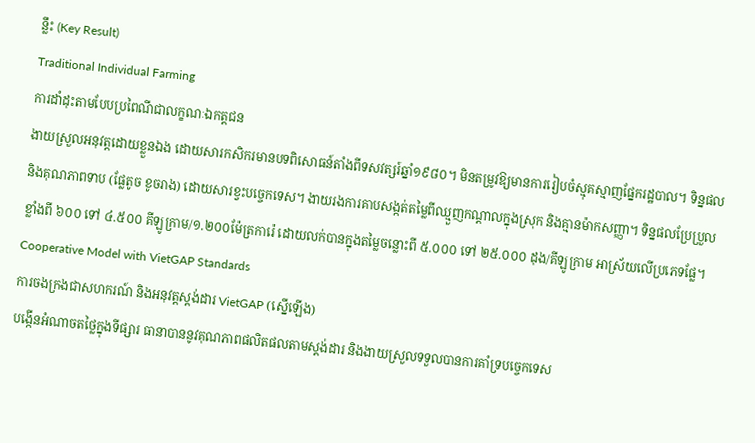ន្លឹះ (Key Result)
Traditional Individual Farming
ការដាំដុះតាមបែបប្រពៃណីជាលក្ខណៈឯកត្តជន
ងាយស្រួលអនុវត្តដោយខ្លួនឯង ដោយសារកសិករមានបទពិសោធន៍តាំងពីទសវត្សរ៍ឆ្នាំ១៩៨០។ មិនតម្រូវឱ្យមានការរៀបចំស្មុគស្មាញផ្នែករដ្ឋបាល។ ទិន្នផលនិងគុណភាពទាប (ផ្លែតូច ខូចរាង) ដោយសារខ្វះបច្ចេកទេស។ ងាយរងការគាបសង្កត់តម្លៃពីឈ្មួញកណ្តាលក្នុងស្រុក និងគ្មានម៉ាកសញ្ញា។ ទិន្នផលប្រែប្រួលខ្លាំងពី ៦០០ ទៅ ៤.៥០០ គីឡូក្រាម/១.២០០ម៉ែត្រការ៉េ ដោយលក់បានក្នុងតម្លៃចន្លោះពី ៥.០០០ ទៅ ២៥.០០០ ដុង/គីឡូក្រាម អាស្រ័យលើប្រភេទផ្លែ។
Cooperative Model with VietGAP Standards
ការចងក្រងជាសហករណ៍ និងអនុវត្តស្តង់ដារ VietGAP (ស្នើឡើង)
បង្កើនអំណាចតថ្លៃក្នុងទីផ្សារ ធានាបាននូវគុណភាពផលិតផលតាមស្តង់ដារ និងងាយស្រួលទទួលបានការគាំទ្របច្ចេកទេស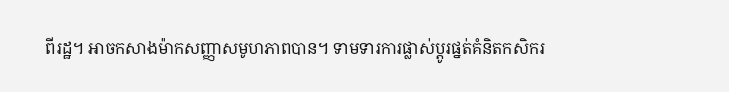ពីរដ្ឋ។ អាចកសាងម៉ាកសញ្ញាសមូហភាពបាន។ ទាមទារការផ្លាស់ប្តូរផ្នត់គំនិតកសិករ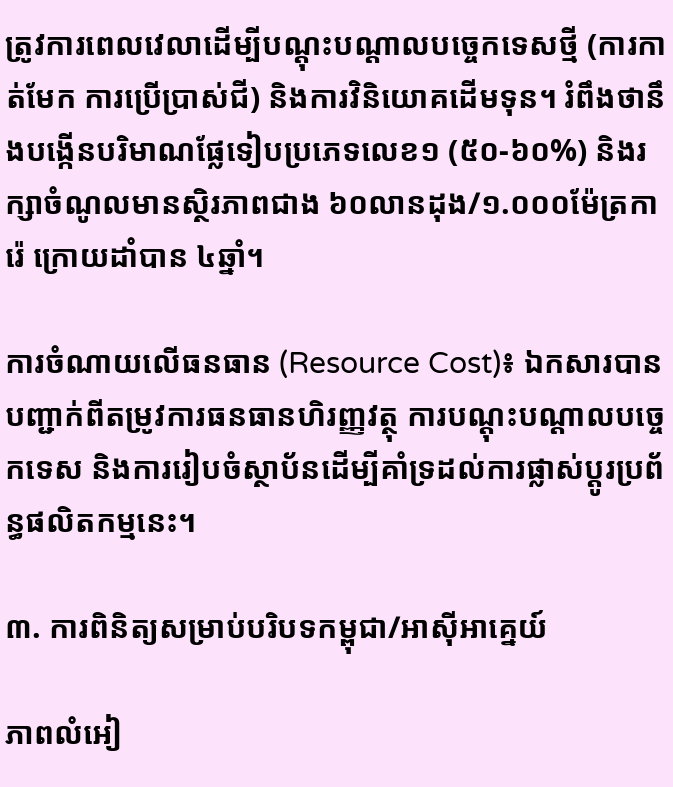ត្រូវការពេលវេលាដើម្បីបណ្តុះបណ្តាលបច្ចេកទេសថ្មី (ការកាត់មែក ការប្រើប្រាស់ជី) និងការវិនិយោគដើមទុន។ រំពឹងថានឹងបង្កើនបរិមាណផ្លែទៀបប្រភេទលេខ១ (៥០-៦០%) និងរក្សាចំណូលមានស្ថិរភាពជាង ៦០លានដុង/១.០០០ម៉ែត្រការ៉េ ក្រោយដាំបាន ៤ឆ្នាំ។

ការចំណាយលើធនធាន (Resource Cost)៖ ឯកសារបានបញ្ជាក់ពីតម្រូវការធនធានហិរញ្ញវត្ថុ ការបណ្តុះបណ្តាលបច្ចេកទេស និងការរៀបចំស្ថាប័នដើម្បីគាំទ្រដល់ការផ្លាស់ប្តូរប្រព័ន្ធផលិតកម្មនេះ។

៣. ការពិនិត្យសម្រាប់បរិបទកម្ពុជា/អាស៊ីអាគ្នេយ៍

ភាពលំអៀ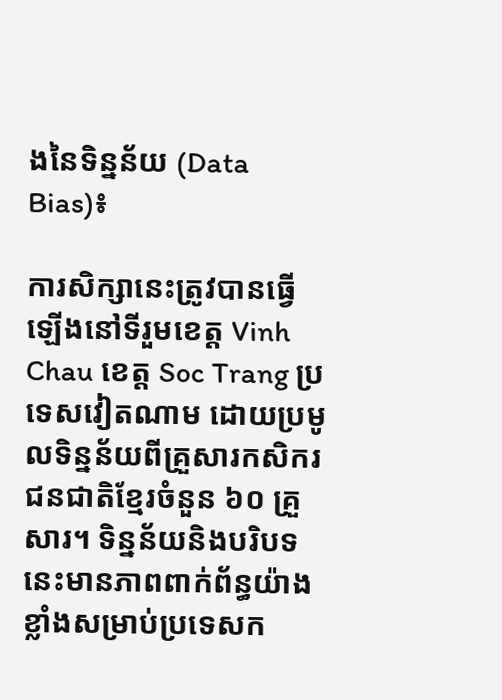ងនៃទិន្នន័យ (Data Bias)៖

ការសិក្សានេះត្រូវបានធ្វើឡើងនៅទីរួមខេត្ត Vinh Chau ខេត្ត Soc Trang ប្រទេសវៀតណាម ដោយប្រមូលទិន្នន័យពីគ្រួសារកសិករជនជាតិខ្មែរចំនួន ៦០ គ្រួសារ។ ទិន្នន័យនិងបរិបទនេះមានភាពពាក់ព័ន្ធយ៉ាងខ្លាំងសម្រាប់ប្រទេសក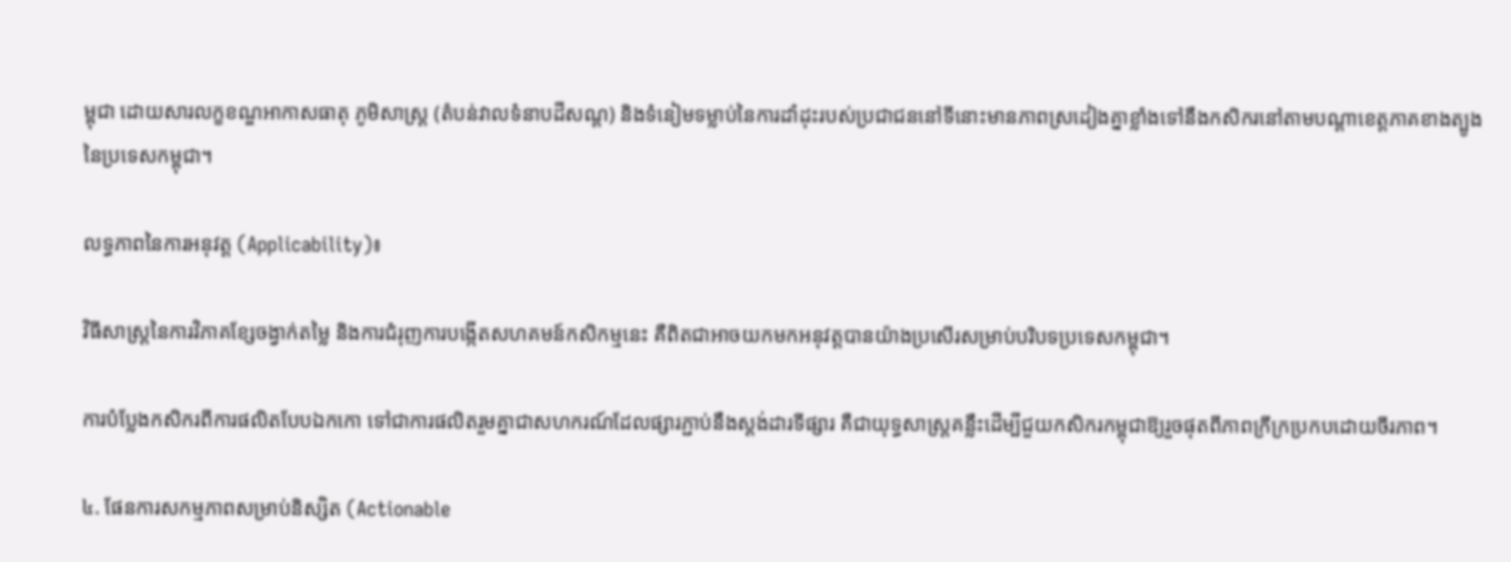ម្ពុជា ដោយសារលក្ខខណ្ឌអាកាសធាតុ ភូមិសាស្ត្រ (តំបន់វាលទំនាបដីសណ្ត) និងទំនៀមទម្លាប់នៃការដាំដុះរបស់ប្រជាជននៅទីនោះមានភាពស្រដៀងគ្នាខ្លាំងទៅនឹងកសិករនៅតាមបណ្តាខេត្តភាគខាងត្បូងនៃប្រទេសកម្ពុជា។

លទ្ធភាពនៃការអនុវត្ត (Applicability)៖

វិធីសាស្ត្រនៃការវិភាគខ្សែចង្វាក់តម្លៃ និងការជំរុញការបង្កើតសហគមន៍កសិកម្មនេះ គឺពិតជាអាចយកមកអនុវត្តបានយ៉ាងប្រសើរសម្រាប់បរិបទប្រទេសកម្ពុជា។

ការបំប្លែងកសិករពីការផលិតបែបឯកកោ ទៅជាការផលិតរួមគ្នាជាសហករណ៍ដែលផ្សារភ្ជាប់នឹងស្តង់ដារទីផ្សារ គឺជាយុទ្ធសាស្ត្រគន្លឹះដើម្បីជួយកសិករកម្ពុជាឱ្យរួចផុតពីភាពក្រីក្រប្រកបដោយចីរភាព។

៤. ផែនការសកម្មភាពសម្រាប់និស្សិត (Actionable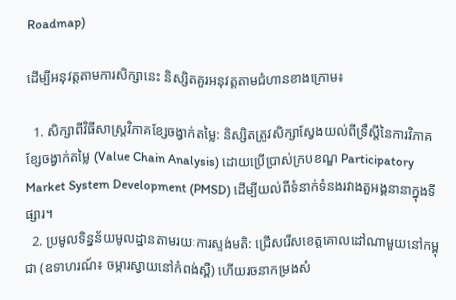Roadmap)

ដើម្បីអនុវត្តតាមការសិក្សានេះ និស្សិតគួរអនុវត្តតាមជំហានខាងក្រោម៖

  1. សិក្សាពីវិធីសាស្ត្រវិភាគខ្សែចង្វាក់តម្លៃ: និស្សិតត្រូវសិក្សាស្វែងយល់ពីទ្រឹស្តីនៃការវិភាគខ្សែចង្វាក់តម្លៃ (Value Chain Analysis) ដោយប្រើប្រាស់ក្របខណ្ឌ Participatory Market System Development (PMSD) ដើម្បីយល់ពីទំនាក់ទំនងរវាងតួអង្គនានាក្នុងទីផ្សារ។
  2. ប្រមូលទិន្នន័យមូលដ្ឋានតាមរយៈការស្ទង់មតិ: ជ្រើសរើសខេត្តគោលដៅណាមួយនៅកម្ពុជា (ឧទាហរណ៍៖ ចម្ការស្វាយនៅកំពង់ស្ពឺ) ហើយរចនាកម្រងសំ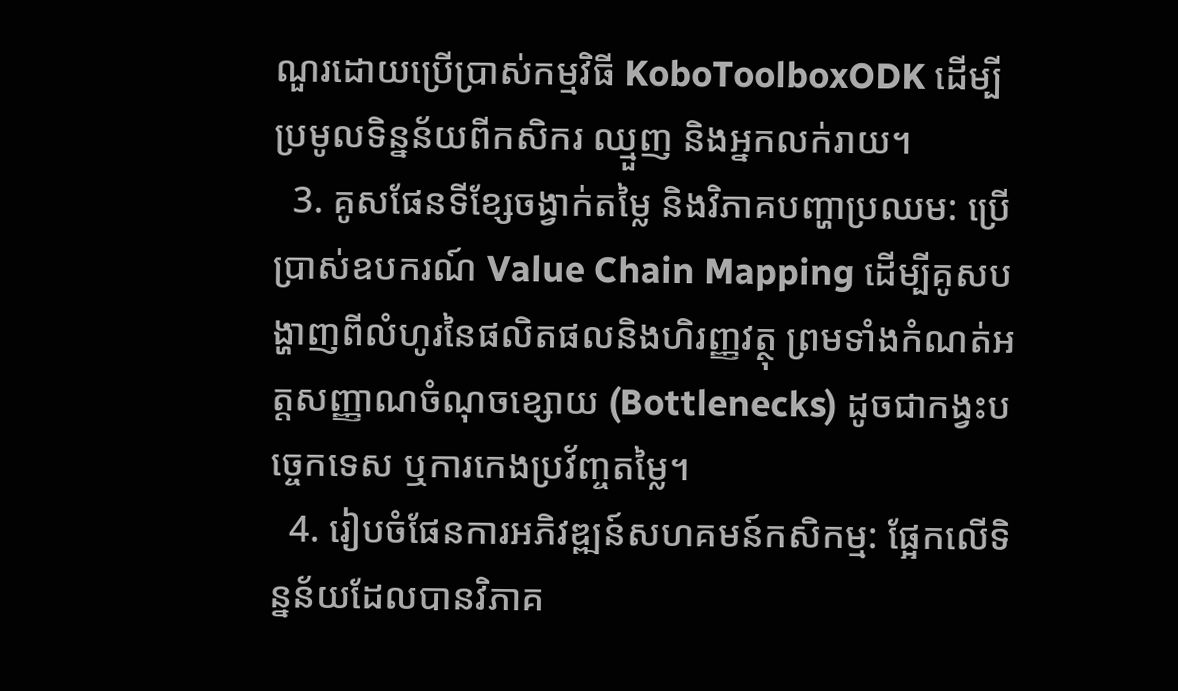ណួរដោយប្រើប្រាស់កម្មវិធី KoboToolboxODK ដើម្បីប្រមូលទិន្នន័យពីកសិករ ឈ្មួញ និងអ្នកលក់រាយ។
  3. គូសផែនទីខ្សែចង្វាក់តម្លៃ និងវិភាគបញ្ហាប្រឈម: ប្រើប្រាស់ឧបករណ៍ Value Chain Mapping ដើម្បីគូសបង្ហាញពីលំហូរនៃផលិតផលនិងហិរញ្ញវត្ថុ ព្រមទាំងកំណត់អត្តសញ្ញាណចំណុចខ្សោយ (Bottlenecks) ដូចជាកង្វះបច្ចេកទេស ឬការកេងប្រវ័ញ្ចតម្លៃ។
  4. រៀបចំផែនការអភិវឌ្ឍន៍សហគមន៍កសិកម្ម: ផ្អែកលើទិន្នន័យដែលបានវិភាគ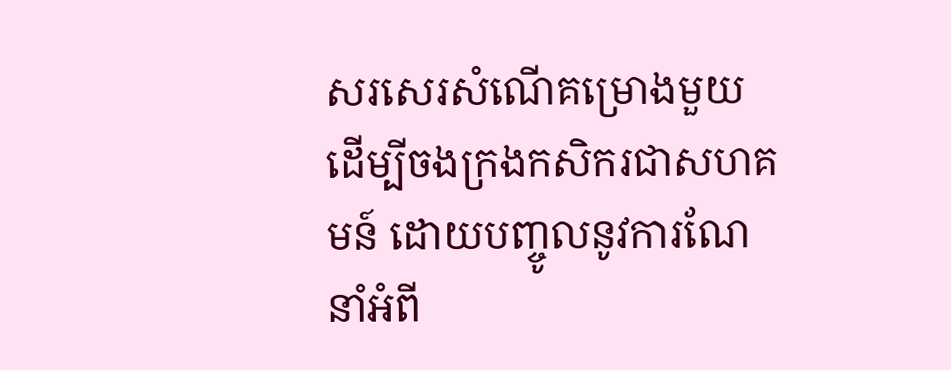សរសេរសំណើគម្រោងមួយដើម្បីចងក្រងកសិករជាសហគមន៍ ដោយបញ្ចូលនូវការណែនាំអំពី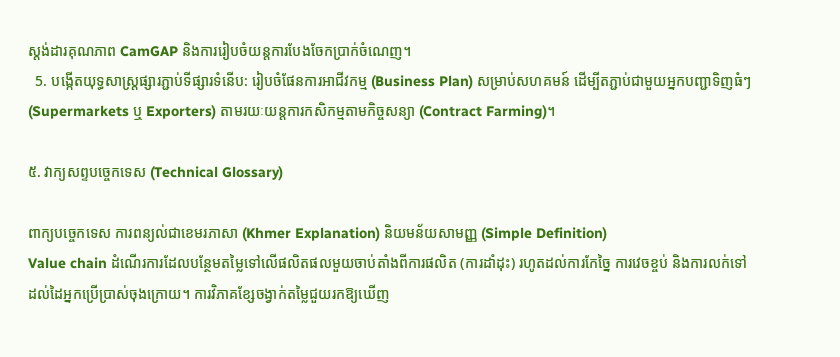ស្តង់ដារគុណភាព CamGAP និងការរៀបចំយន្តការបែងចែកប្រាក់ចំណេញ។
  5. បង្កើតយុទ្ធសាស្ត្រផ្សារភ្ជាប់ទីផ្សារទំនើប: រៀបចំផែនការអាជីវកម្ម (Business Plan) សម្រាប់សហគមន៍ ដើម្បីតភ្ជាប់ជាមួយអ្នកបញ្ជាទិញធំៗ (Supermarkets ឬ Exporters) តាមរយៈយន្តការកសិកម្មតាមកិច្ចសន្យា (Contract Farming)។

៥. វាក្យសព្ទបច្ចេកទេស (Technical Glossary)

ពាក្យបច្ចេកទេស ការពន្យល់ជាខេមរភាសា (Khmer Explanation) និយមន័យសាមញ្ញ (Simple Definition)
Value chain ដំណើរការដែលបន្ថែមតម្លៃទៅលើផលិតផលមួយចាប់តាំងពីការផលិត (ការដាំដុះ) រហូតដល់ការកែច្នៃ ការវេចខ្ចប់ និងការលក់ទៅដល់ដៃអ្នកប្រើប្រាស់ចុងក្រោយ។ ការវិភាគខ្សែចង្វាក់តម្លៃជួយរកឱ្យឃើញ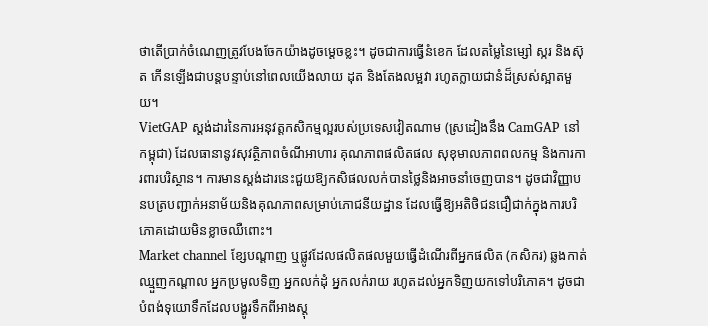ថាតើប្រាក់ចំណេញត្រូវបែងចែកយ៉ាងដូចម្តេចខ្លះ។ ដូចជាការធ្វើនំខេក ដែលតម្លៃនៃម្សៅ ស្ករ និងស៊ុត កើនឡើងជាបន្តបន្ទាប់នៅពេលយើងលាយ ដុត និងតែងលម្អវា រហូតក្លាយជានំដ៏ស្រស់ស្អាតមួយ។
VietGAP ស្តង់ដារនៃការអនុវត្តកសិកម្មល្អរបស់ប្រទេសវៀតណាម (ស្រដៀងនឹង CamGAP នៅកម្ពុជា) ដែលធានានូវសុវត្ថិភាពចំណីអាហារ គុណភាពផលិតផល សុខុមាលភាពពលកម្ម និងការការពារបរិស្ថាន។ ការមានស្តង់ដារនេះជួយឱ្យកសិផលលក់បានថ្លៃនិងអាចនាំចេញបាន។ ដូចជាវិញ្ញាបនបត្របញ្ជាក់អនាម័យនិងគុណភាពសម្រាប់ភោជនីយដ្ឋាន ដែលធ្វើឱ្យអតិថិជនជឿជាក់ក្នុងការបរិភោគដោយមិនខ្លាចឈឺពោះ។
Market channel ខ្សែបណ្តាញ ឬផ្លូវដែលផលិតផលមួយធ្វើដំណើរពីអ្នកផលិត (កសិករ) ឆ្លងកាត់ឈ្មួញកណ្តាល អ្នកប្រមូលទិញ អ្នកលក់ដុំ អ្នកលក់រាយ រហូតដល់អ្នកទិញយកទៅបរិភោគ។ ដូចជាបំពង់ទុយោទឹកដែលបង្ហូរទឹកពីអាងស្តុ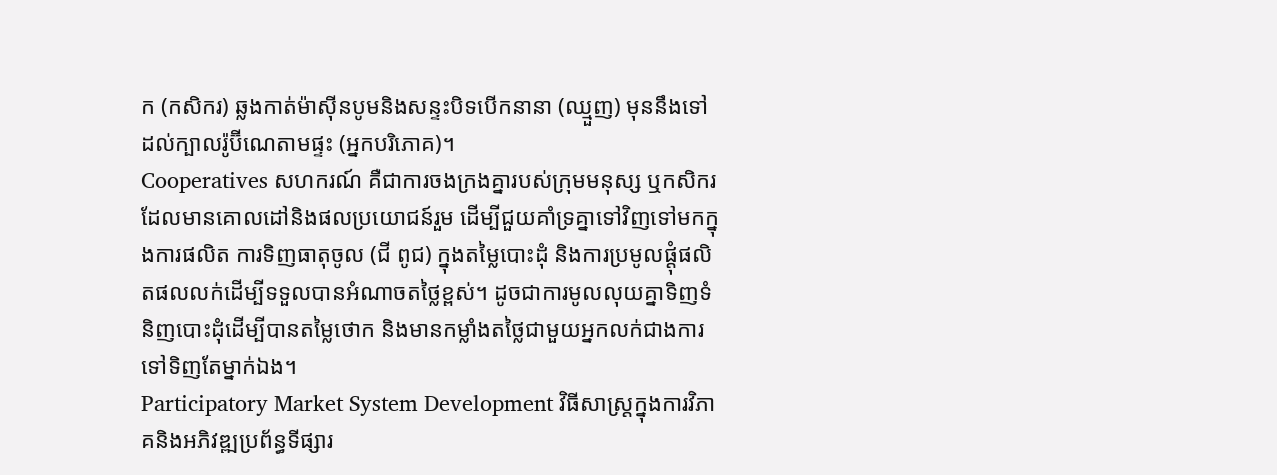ក (កសិករ) ឆ្លងកាត់ម៉ាស៊ីនបូមនិងសន្ទះបិទបើកនានា (ឈ្មួញ) មុននឹងទៅដល់ក្បាលរ៉ូប៊ីណេតាមផ្ទះ (អ្នកបរិភោគ)។
Cooperatives សហករណ៍ គឺជាការចងក្រងគ្នារបស់ក្រុមមនុស្ស ឬកសិករដែលមានគោលដៅនិងផលប្រយោជន៍រួម ដើម្បីជួយគាំទ្រគ្នាទៅវិញទៅមកក្នុងការផលិត ការទិញធាតុចូល (ជី ពូជ) ក្នុងតម្លៃបោះដុំ និងការប្រមូលផ្តុំផលិតផលលក់ដើម្បីទទួលបានអំណាចតថ្លៃខ្ពស់។ ដូចជាការមូលលុយគ្នាទិញទំនិញបោះដុំដើម្បីបានតម្លៃថោក និងមានកម្លាំងតថ្លៃជាមួយអ្នកលក់ជាងការទៅទិញតែម្នាក់ឯង។
Participatory Market System Development វិធីសាស្ត្រក្នុងការវិភាគនិងអភិវឌ្ឍប្រព័ន្ធទីផ្សារ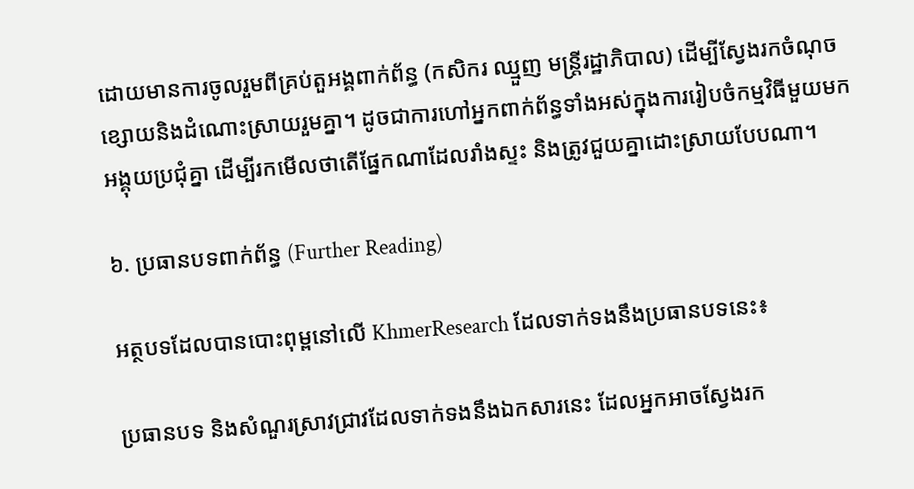ដោយមានការចូលរួមពីគ្រប់តួអង្គពាក់ព័ន្ធ (កសិករ ឈ្មួញ មន្ត្រីរដ្ឋាភិបាល) ដើម្បីស្វែងរកចំណុចខ្សោយនិងដំណោះស្រាយរួមគ្នា។ ដូចជាការហៅអ្នកពាក់ព័ន្ធទាំងអស់ក្នុងការរៀបចំកម្មវិធីមួយមកអង្គុយប្រជុំគ្នា ដើម្បីរកមើលថាតើផ្នែកណាដែលរាំងស្ទះ និងត្រូវជួយគ្នាដោះស្រាយបែបណា។

៦. ប្រធានបទពាក់ព័ន្ធ (Further Reading)

អត្ថបទដែលបានបោះពុម្ពនៅលើ KhmerResearch ដែលទាក់ទងនឹងប្រធានបទនេះ៖

ប្រធានបទ និងសំណួរស្រាវជ្រាវដែលទាក់ទងនឹងឯកសារនេះ ដែលអ្នកអាចស្វែងរក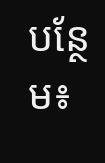បន្ថែម៖